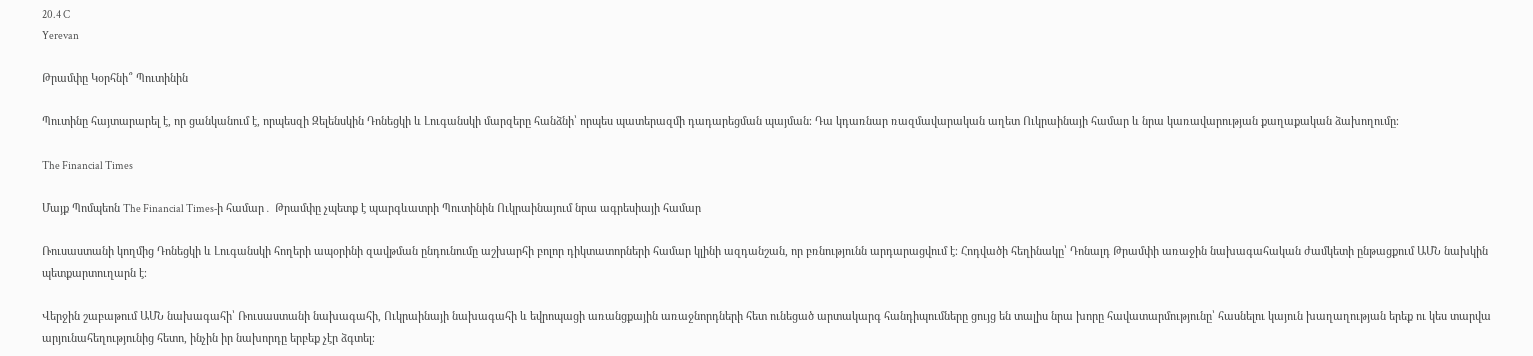20.4 C
Yerevan

Թրամփը Կօրհնի՞ Պուտինին

Պուտինը հայտարարել է, որ ցանկանում է, որպեսզի Զելենսկին Դոնեցկի և Լուգանսկի մարզերը հանձնի՝ որպես պատերազմի դադարեցման պայման։ Դա կդառնար ռազմավարական աղետ Ուկրաինայի համար և նրա կառավարության քաղաքական ձախողումը։

The Financial Times

Մայք Պոմպեոն The Financial Times‑ի համար․ Թրամփը չպետք է պարգևատրի Պուտինին Ուկրաինայում նրա ագրեսիայի համար

Ռուսաստանի կողմից Դոնեցկի և Լուգանսկի հողերի ապօրինի զավթման ընդունումը աշխարհի բոլոր դիկտատորների համար կլինի ազդանշան, որ բռնությունն արդարացվում է։ Հոդվածի հեղինակը՝ Դոնալդ Թրամփի առաջին նախագահական ժամկետի ընթացքում ԱՄՆ նախկին պետքարտուղարն է։

Վերջին շաբաթում ԱՄՆ նախագահի՝ Ռուսաստանի նախագահի, Ուկրաինայի նախագահի և եվրոպացի առանցքային առաջնորդների հետ ունեցած արտակարգ հանդիպումները ցույց են տալիս նրա խորը հավատարմությունը՝ հասնելու կայուն խաղաղության երեք ու կես տարվա արյունահեղությունից հետո, ինչին իր նախորդը երբեք չէր ձգտել։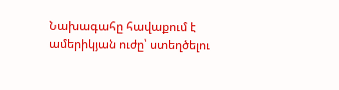Նախագահը հավաքում է ամերիկյան ուժը՝ ստեղծելու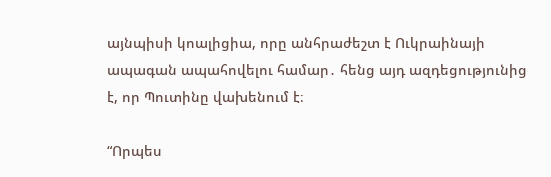այնպիսի կոալիցիա, որը անհրաժեշտ է Ուկրաինայի ապագան ապահովելու համար․ հենց այդ ազդեցությունից է, որ Պուտինը վախենում է։

“Որպես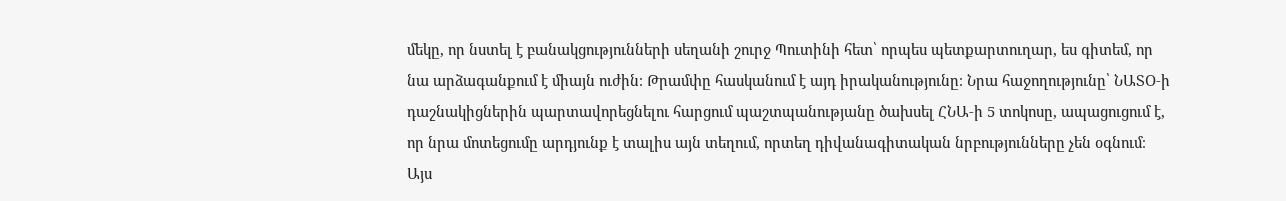մեկը, որ նստել է բանակցությունների սեղանի շուրջ Պուտինի հետ՝ որպես պետքարտուղար, ես գիտեմ, որ նա արձագանքում է միայն ուժին։ Թրամփը հասկանում է այդ իրականությունը։ Նրա հաջողությունը՝ ՆԱՏՕ‑ի դաշնակիցներին պարտավորեցնելու հարցում պաշտպանությանը ծախսել ՀՆԱ‑ի 5 տոկոսը, ապացուցում է, որ նրա մոտեցումը արդյունք է տալիս այն տեղում, որտեղ դիվանագիտական նրբությունները չեն օգնում։ Այս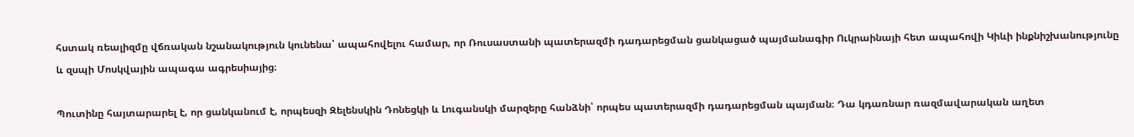հստակ ռեալիզմը վճռական նշանակություն կունենա՝ ապահովելու համար, որ Ռուսաստանի պատերազմի դադարեցման ցանկացած պայմանագիր Ուկրաինայի հետ ապահովի Կիևի ինքնիշխանությունը և զսպի Մոսկվային ապագա ագրեսիայից։

Պուտինը հայտարարել է, որ ցանկանում է, որպեսզի Զելենսկին Դոնեցկի և Լուգանսկի մարզերը հանձնի՝ որպես պատերազմի դադարեցման պայման։ Դա կդառնար ռազմավարական աղետ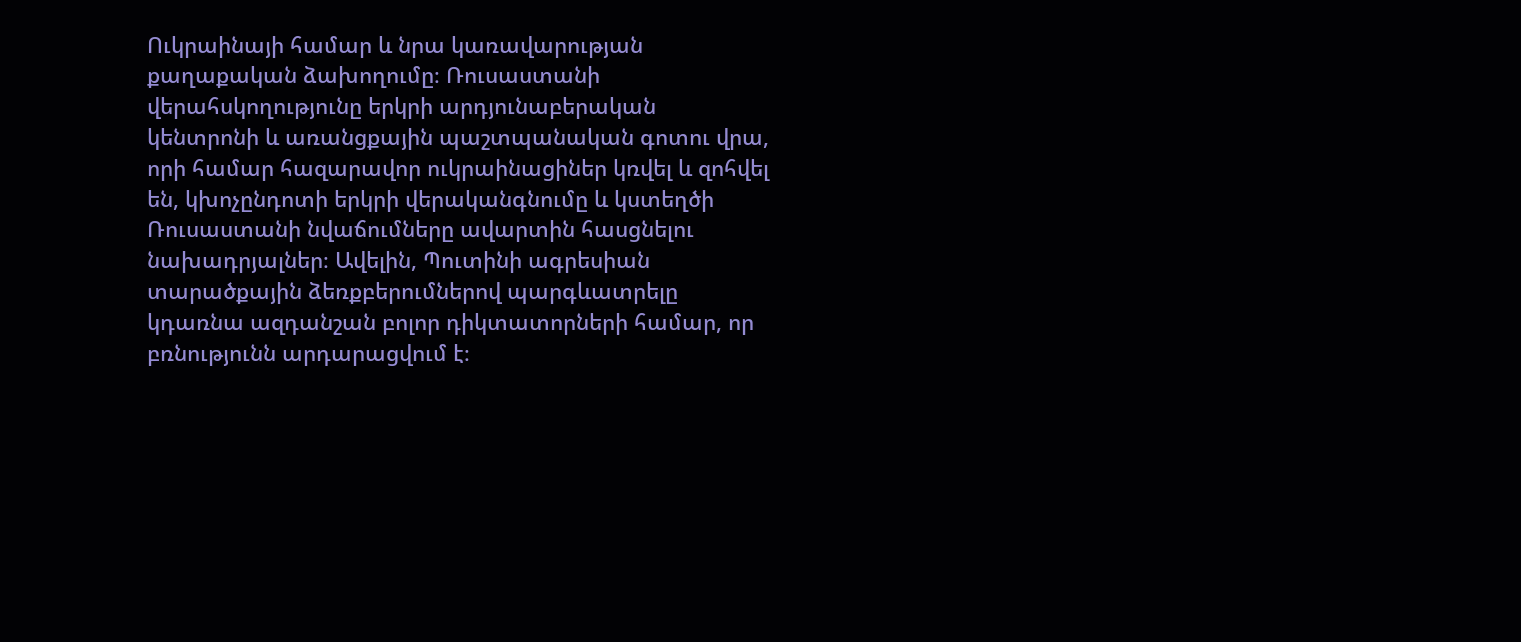Ուկրաինայի համար և նրա կառավարության քաղաքական ձախողումը։ Ռուսաստանի վերահսկողությունը երկրի արդյունաբերական կենտրոնի և առանցքային պաշտպանական գոտու վրա, որի համար հազարավոր ուկրաինացիներ կռվել և զոհվել են, կխոչընդոտի երկրի վերականգնումը և կստեղծի Ռուսաստանի նվաճումները ավարտին հասցնելու նախադրյալներ։ Ավելին, Պուտինի ագրեսիան տարածքային ձեռքբերումներով պարգևատրելը կդառնա ազդանշան բոլոր դիկտատորների համար, որ բռնությունն արդարացվում է։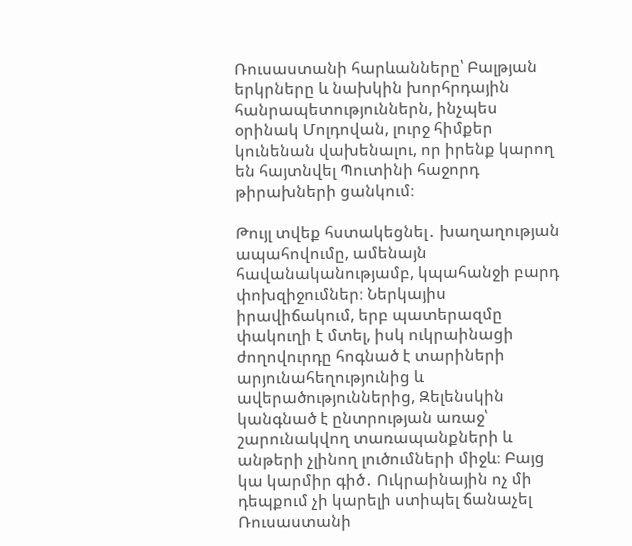Ռուսաստանի հարևանները՝ Բալթյան երկրները և նախկին խորհրդային հանրապետություններն, ինչպես օրինակ Մոլդովան, լուրջ հիմքեր կունենան վախենալու, որ իրենք կարող են հայտնվել Պուտինի հաջորդ թիրախների ցանկում։

Թույլ տվեք հստակեցնել․ խաղաղության ապահովումը, ամենայն հավանականությամբ, կպահանջի բարդ փոխզիջումներ։ Ներկայիս իրավիճակում, երբ պատերազմը փակուղի է մտել, իսկ ուկրաինացի ժողովուրդը հոգնած է տարիների արյունահեղությունից և ավերածություններից, Զելենսկին կանգնած է ընտրության առաջ՝ շարունակվող տառապանքների և անթերի չլինող լուծումների միջև։ Բայց կա կարմիր գիծ․ Ուկրաինային ոչ մի դեպքում չի կարելի ստիպել ճանաչել Ռուսաստանի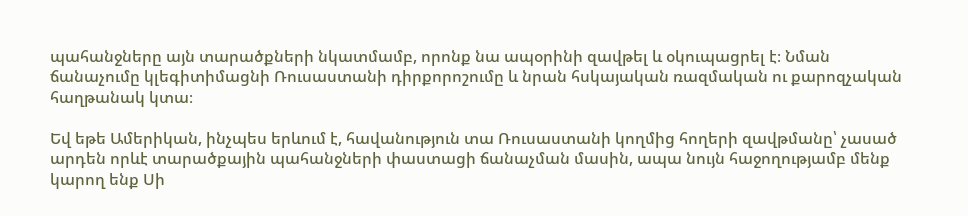պահանջները այն տարածքների նկատմամբ, որոնք նա ապօրինի զավթել և օկուպացրել է։ Նման ճանաչումը կլեգիտիմացնի Ռուսաստանի դիրքորոշումը և նրան հսկայական ռազմական ու քարոզչական հաղթանակ կտա։

Եվ եթե Ամերիկան, ինչպես երևում է, հավանություն տա Ռուսաստանի կողմից հողերի զավթմանը՝ չասած արդեն որևէ տարածքային պահանջների փաստացի ճանաչման մասին, ապա նույն հաջողությամբ մենք կարող ենք Սի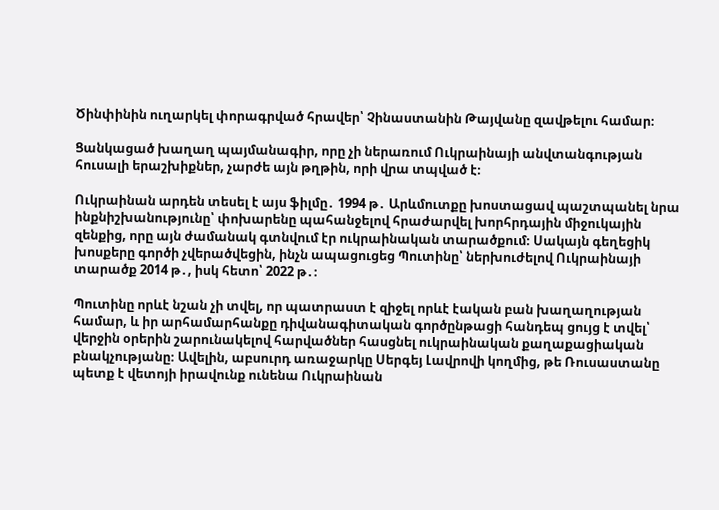Ծինփինին ուղարկել փորագրված հրավեր՝ Չինաստանին Թայվանը զավթելու համար։

Ցանկացած խաղաղ պայմանագիր, որը չի ներառում Ուկրաինայի անվտանգության հուսալի երաշխիքներ, չարժե այն թղթին, որի վրա տպված է։

Ուկրաինան արդեն տեսել է այս ֆիլմը․ 1994 թ․ Արևմուտքը խոստացավ պաշտպանել նրա ինքնիշխանությունը՝ փոխարենը պահանջելով հրաժարվել խորհրդային միջուկային զենքից, որը այն ժամանակ գտնվում էր ուկրաինական տարածքում։ Սակայն գեղեցիկ խոսքերը գործի չվերածվեցին, ինչն ապացուցեց Պուտինը՝ ներխուժելով Ուկրաինայի տարածք 2014 թ․, իսկ հետո՝ 2022 թ․։

Պուտինը որևէ նշան չի տվել, որ պատրաստ է զիջել որևէ էական բան խաղաղության համար, և իր արհամարհանքը դիվանագիտական գործընթացի հանդեպ ցույց է տվել՝ վերջին օրերին շարունակելով հարվածներ հասցնել ուկրաինական քաղաքացիական բնակչությանը։ Ավելին, աբսուրդ առաջարկը Սերգեյ Լավրովի կողմից, թե Ռուսաստանը պետք է վետոյի իրավունք ունենա Ուկրաինան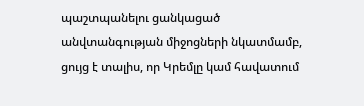պաշտպանելու ցանկացած անվտանգության միջոցների նկատմամբ, ցույց է տալիս, որ Կրեմլը կամ հավատում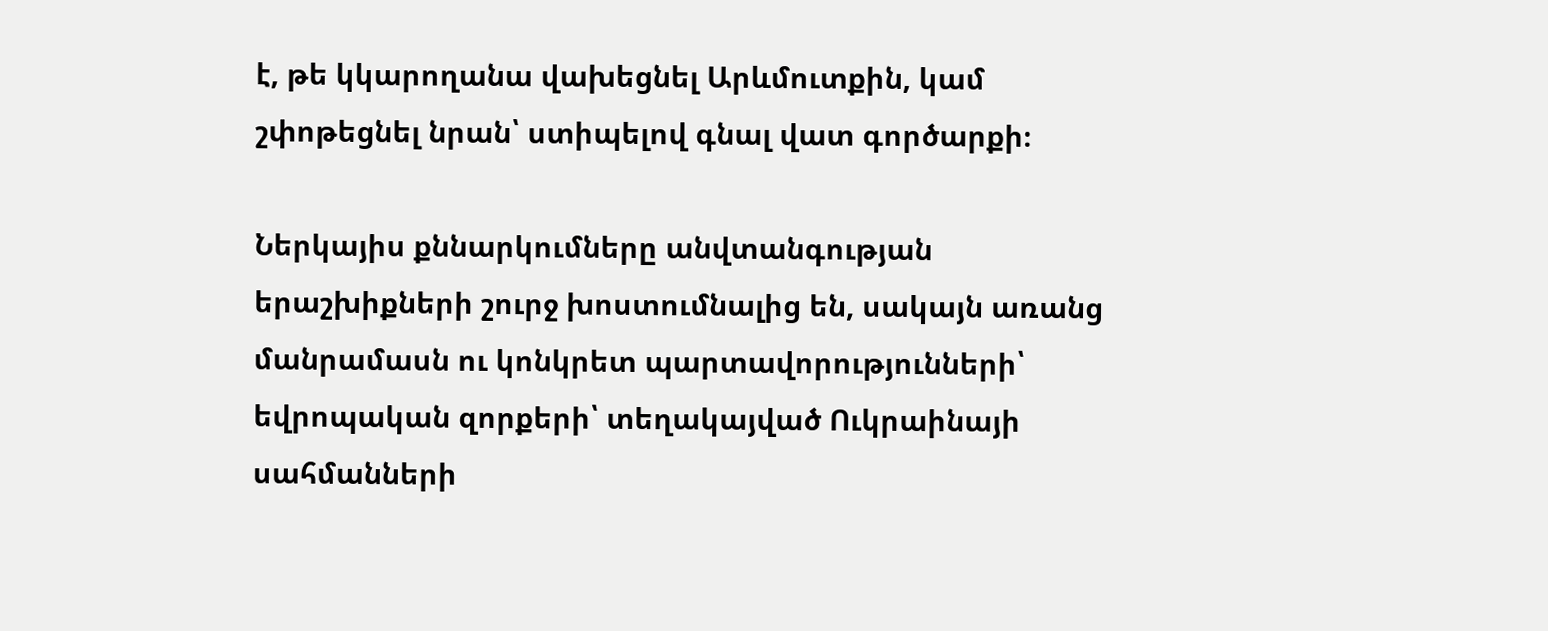է, թե կկարողանա վախեցնել Արևմուտքին, կամ շփոթեցնել նրան՝ ստիպելով գնալ վատ գործարքի։

Ներկայիս քննարկումները անվտանգության երաշխիքների շուրջ խոստումնալից են, սակայն առանց մանրամասն ու կոնկրետ պարտավորությունների՝ եվրոպական զորքերի՝ տեղակայված Ուկրաինայի սահմանների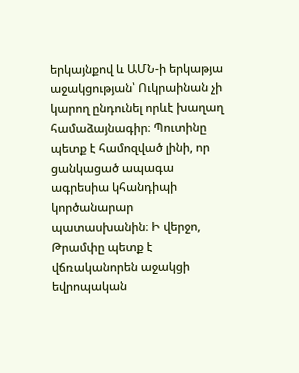երկայնքով և ԱՄՆ‑ի երկաթյա աջակցության՝ Ուկրաինան չի կարող ընդունել որևէ խաղաղ համաձայնագիր։ Պուտինը պետք է համոզված լինի, որ ցանկացած ապագա ագրեսիա կհանդիպի կործանարար պատասխանին։ Ի վերջո, Թրամփը պետք է վճռականորեն աջակցի եվրոպական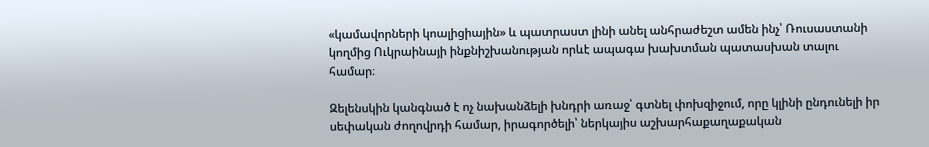«կամավորների կոալիցիային» և պատրաստ լինի անել անհրաժեշտ ամեն ինչ՝ Ռուսաստանի կողմից Ուկրաինայի ինքնիշխանության որևէ ապագա խախտման պատասխան տալու համար։

Զելենսկին կանգնած է ոչ նախանձելի խնդրի առաջ՝ գտնել փոխզիջում, որը կլինի ընդունելի իր սեփական ժողովրդի համար, իրագործելի՝ ներկայիս աշխարհաքաղաքական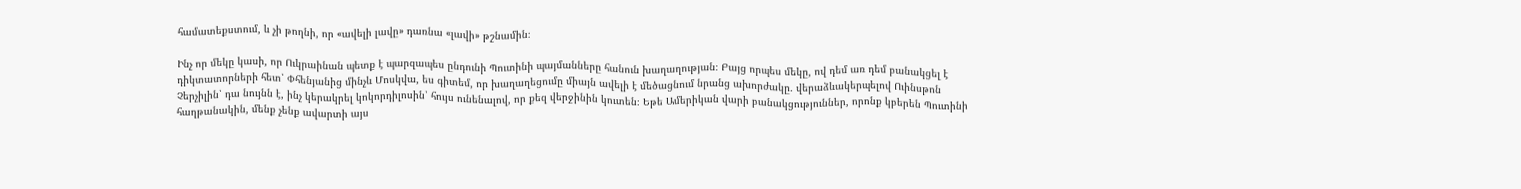համատեքստում, և չի թողնի, որ «ավելի լավը» դառնա «լավի» թշնամին։

Ինչ որ մեկը կասի, որ Ուկրաինան պետք է պարզապես ընդունի Պուտինի պայմանները հանուն խաղաղության։ Բայց որպես մեկը, ով դեմ առ դեմ բանակցել է դիկտատորների հետ՝ Փհենյանից մինչև Մոսկվա, ես գիտեմ, որ խաղաղեցումը միայն ավելի է մեծացնում նրանց ախորժակը․ վերաձևակերպելով Ուինսթոն Չերչիլին՝ դա նույնն է, ինչ կերակրել կոկորդիլոսին՝ հույս ունենալով, որ քեզ վերջինին կուտեն։ Եթե Ամերիկան վարի բանակցություններ, որոնք կբերեն Պուտինի հաղթանակին, մենք չենք ավարտի այս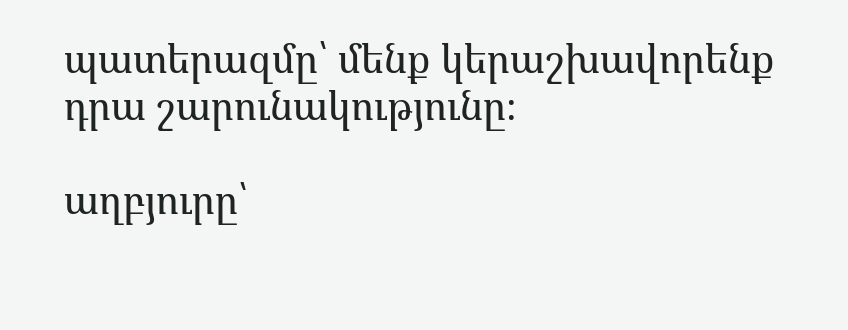պատերազմը՝ մենք կերաշխավորենք դրա շարունակությունը։

աղբյուրը՝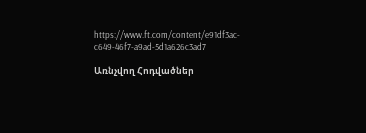https://www.ft.com/content/e91df3ac-c649-46f7-a9ad-5d1a626c3ad7

Առնչվող Հոդվածներ